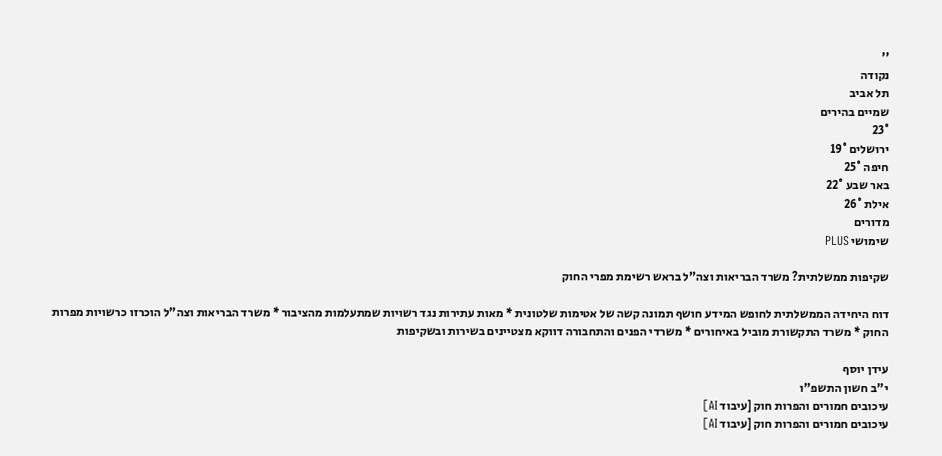''
נקודה
תל אביב
שמיים בהירים
23°
ירושלים 19°
חיפה 25°
באר שבע 22°
אילת 26°
מדורים
שימושי PLUS

שקיפות ממשלתית? משרד הבריאות וצה"ל בראש רשימת מפרי החוק

דוח היחידה הממשלתית לחופש המידע חושף תמונה קשה של אטימות שלטונית * מאות עתירות נגד רשויות שמתעלמות מהציבור * משרד הבריאות וצה"ל הוכרזו כרשויות מפרות החוק * משרד התקשורת מוביל באיחורים * משרדי הפנים והתחבורה דווקא מצטיינים בשירות ובשקיפות

עידן יוסף
י"ב חשון התשפ"ו
עיכובים חמורים והפרות חוק [עיבוד AI]
עיכובים חמורים והפרות חוק [עיבוד AI]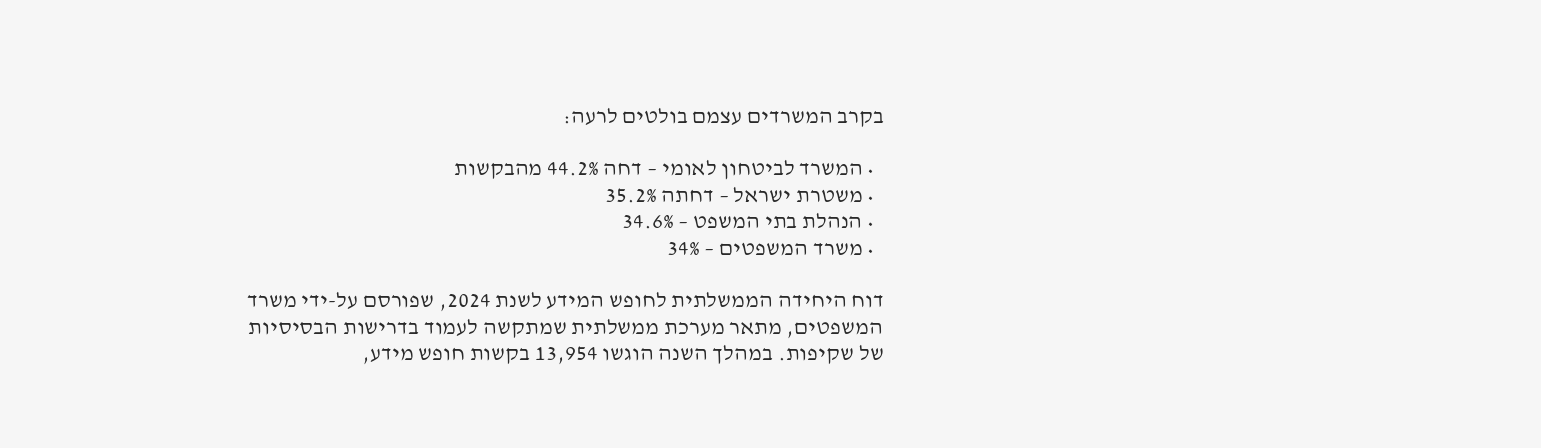בקרב המשרדים עצמם בולטים לרעה:

  • המשרד לביטחון לאומי – דחה 44.2% מהבקשות
  • משטרת ישראל – דחתה 35.2%
  • הנהלת בתי המשפט – 34.6%
  • משרד המשפטים – 34%

דוח היחידה הממשלתית לחופש המידע לשנת 2024, שפורסם על-ידי משרד המשפטים, מתאר מערכת ממשלתית שמתקשה לעמוד בדרישות הבסיסיות של שקיפות. במהלך השנה הוגשו 13,954 בקשות חופש מידע,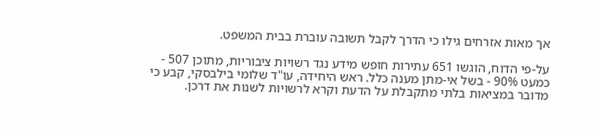אך מאות אזרחים גילו כי הדרך לקבל תשובה עוברת בבית המשפט.

על-פי הדוח, הוגשו 651 עתירות חופש מידע נגד רשויות ציבוריות, מתוכן 507 - כמעט 90% - בשל אי-מתן מענה כלל. ראש היחידה, עו"ד שלומי בילבסקי, קבע כי מדובר במציאות בלתי מתקבלת על הדעת וקרא לרשויות לשנות את דרכן.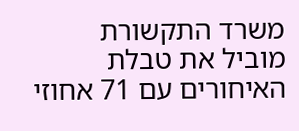משרד התקשורת מוביל את טבלת האיחורים עם 71 אחוזי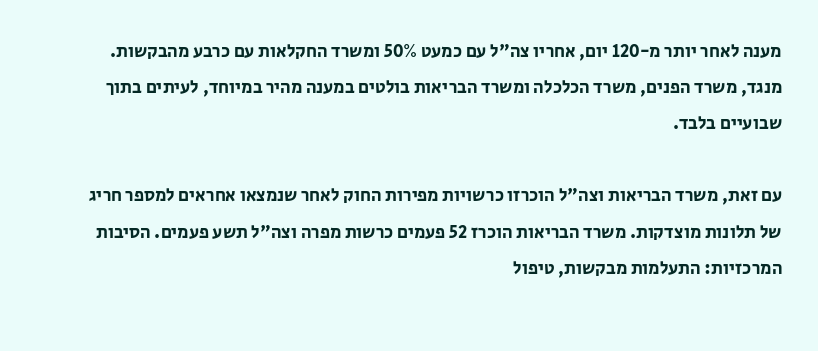מענה לאחר יותר מ-120 יום, אחריו צה"ל עם כמעט 50% ומשרד החקלאות עם כרבע מהבקשות. מנגד, משרד הפנים, משרד הכלכלה ומשרד הבריאות בולטים במענה מהיר במיוחד, לעיתים בתוך שבועיים בלבד.

עם זאת, משרד הבריאות וצה"ל הוכרזו כרשויות מפירות החוק לאחר שנמצאו אחראים למספר חריג של תלונות מוצדקות. משרד הבריאות הוכרז 52 פעמים כרשות מפרה וצה"ל תשע פעמים. הסיבות המרכזיות: התעלמות מבקשות, טיפול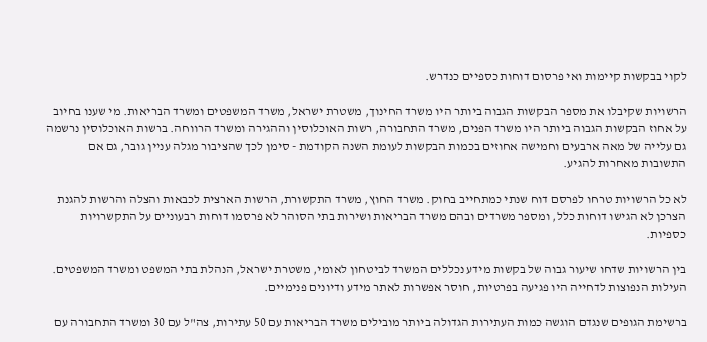לקוי בבקשות קיימות ואי פרסום דוחות כספיים כנדרש.

הרשויות שקיבלו את מספר הבקשות הגבוה ביותר היו משרד החינוך, משטרת ישראל, משרד המשפטים ומשרד הבריאות. מי שענו בחיוב על אחוז הבקשות הגבוה ביותר היו משרד הפנים, משרד התחבורה, רשות האוכלוסין וההגירה ומשרד הרווחה. ברשות האוכלוסין נרשמה גם עלייה של מאה ארבעים וחמישה אחוזים בכמות הבקשות לעומת השנה הקודמת - סימן לכך שהציבור מגלה עניין גובר, גם אם התשובות מאחרות להגיע.

לא כל הרשויות טרחו לפרסם דוח שנתי כמתחייב בחוק. משרד החוץ, משרד התקשורת, הרשות הארצית לכבאות והצלה והרשות להגנת הצרכן לא הגישו דוחות כלל, ומספר משרדים ובהם משרד הבריאות ושירות בתי הסוהר לא פרסמו דוחות רבעוניים על התקשרויות כספיות.

בין הרשויות שדחו שיעור גבוה של בקשות מידע נכללים המשרד לביטחון לאומי, משטרת ישראל, הנהלת בתי המשפט ומשרד המשפטים. העילות הנפוצות לדחייה היו פגיעה בפרטיות, חוסר אפשרות לאתר מידע ודיונים פנימיים.

ברשימת הגופים שנגדם הוגשה כמות העתירות הגדולה ביותר מובילים משרד הבריאות עם 50 עתירות, צה"ל עם 30 ומשרד התחבורה עם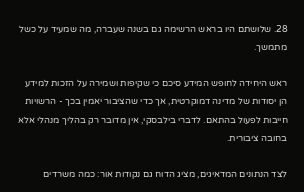28. שלושתם היו בראש הרשימה גם בשנה שעברה, מה שמעיד על כשל מתמשך.

ראש היחידה לחופש המידע סיכם כי שקיפות ושמירה על הזכות למידע הן יסודות של מדינה דמוקרטית, אך כדי שהציבור יאמין בכך - הרשויות חייבות לפעול בהתאם. לדברי בילבסקי, אין מדובר רק בהליך מנהלי אלא בחובה ציבורית.

לצד הנתונים המדאיגים, מציג הדוח גם נקודות אור: כמה משרדים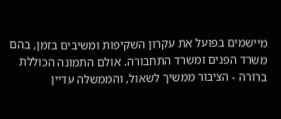מיישמים בפועל את עקרון השקיפות ומשיבים בזמן, בהם משרד הפנים ומשרד התחבורה. אולם התמונה הכוללת ברורה - הציבור ממשיך לשאול, והממשלה עדיין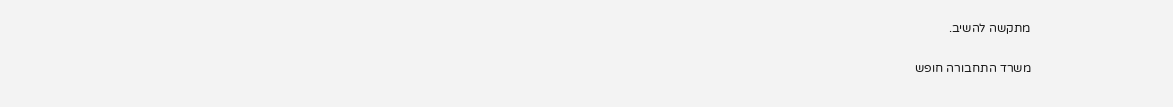מתקשה להשיב.

משרד התחבורה חופש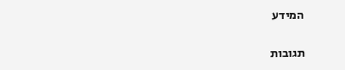המידע

תגובות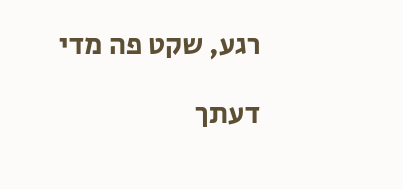רגע, שקט פה מדי

דעתך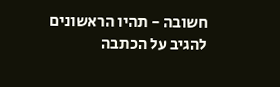חשובה - תהיו הראשונים להגיב על הכתבה